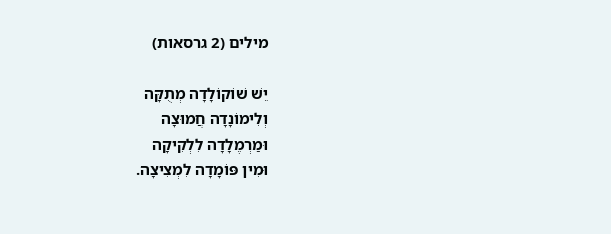מילים (2 גרסאות)

יֵשׁ שׁוֹקוֹלָדָה מְתֻקָּה
וְלִימוֹנָדָה חֲמוּצָה
וּמַרְמֶלָדָה לִלְקִיקָה
וּמִין פּוֹמָדָה לִמְצִיצָה.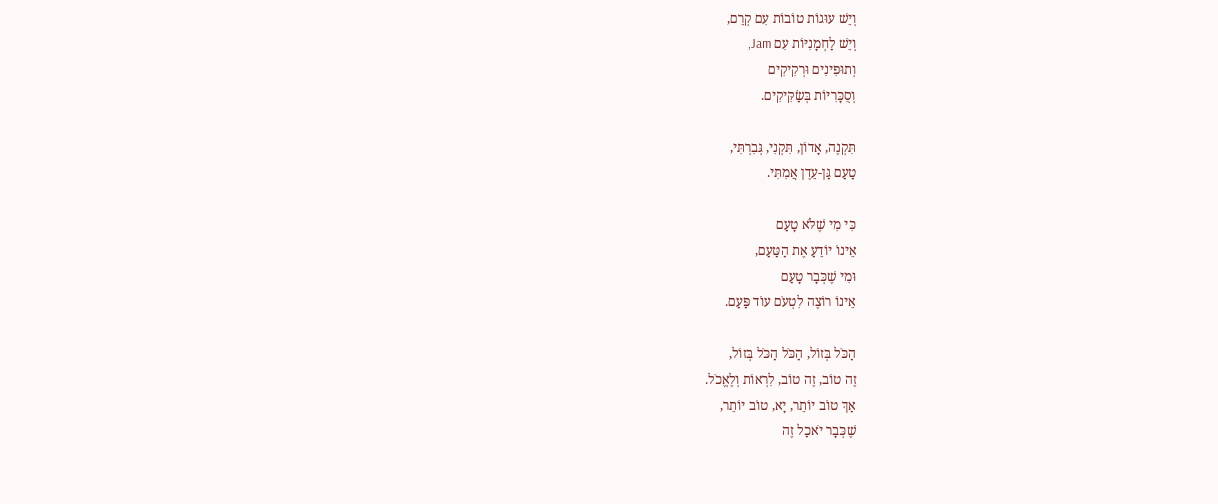וְיֵשׁ עוּגוֹת טוֹבוֹת עִם קְרֵם,
וְיֵשׁ לַחְמָנִיּוֹת עִם Jam,
וְתוּפִינִים וּרְקִיקִים
וְסֻכָּרִיּוֹת בְּשַׂקִּיקִים.

תִּקְנֶה, אָדוֹן, תִּקְנִי, גְּבִרְתִּי,
טַעַם גַּן-עֵדֶן אֲמִתִּי.

כִּי מִי שֶׁלֹּא טָעַם
אֵינוֹ יוֹדֵעַ אֶת הַטַּעַם,
וּמִי שֶׁכְּבָר טָעַם
אֵינוֹ רוֹצֶה לִטְעֹם עוֹד פַּעַם.

הַכֹּל בְּזוֹל, הַכֹּל הַכֹּל בְּזוֹל,
זֶה טוֹב, זֶה טוֹב, לִרְאוֹת וְלֶאֱכֹל.
אַךְ טוֹב יוֹתֵר, יָא, טוֹב יוֹתֵר,
שֶׁכְּבָר יֹאכַל זֶה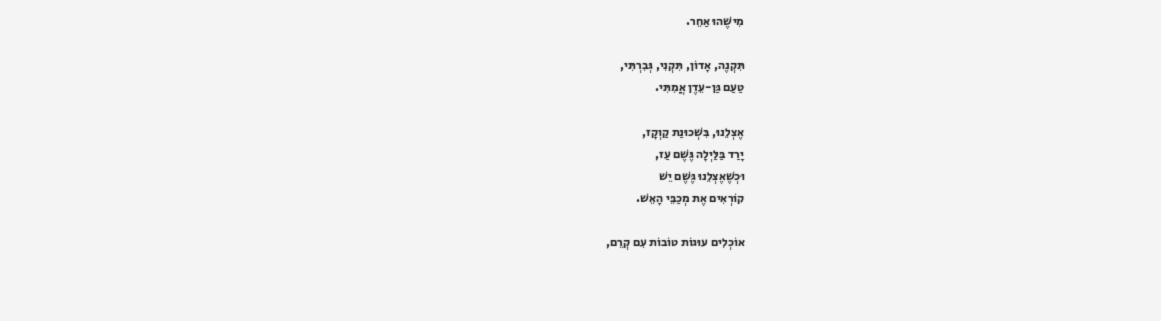מִישֶׁהוּ אַחֵר.

תִּקְנֶה, אָדוֹן, תִּקְנִי, גְּבִרְתִּי,
טַעַם גַּן-עֵדֶן אֲמִתִּי.

אֶצְלֵנוּ, בִּשְׁכוּנַת קַוְקָז,
יָרַד בַּלַּיְלָה גֶּשֶׁם עַז,
וּכְשֶׁאֶצְלֵנוּ גֶּשֶׁם יֵשׁ
קוֹרְאִים אֶת מְכַבֵּי הָאֵשׁ.

אוֹכְלִים עוּגוֹת טוֹבוֹת עִם קְרֵם,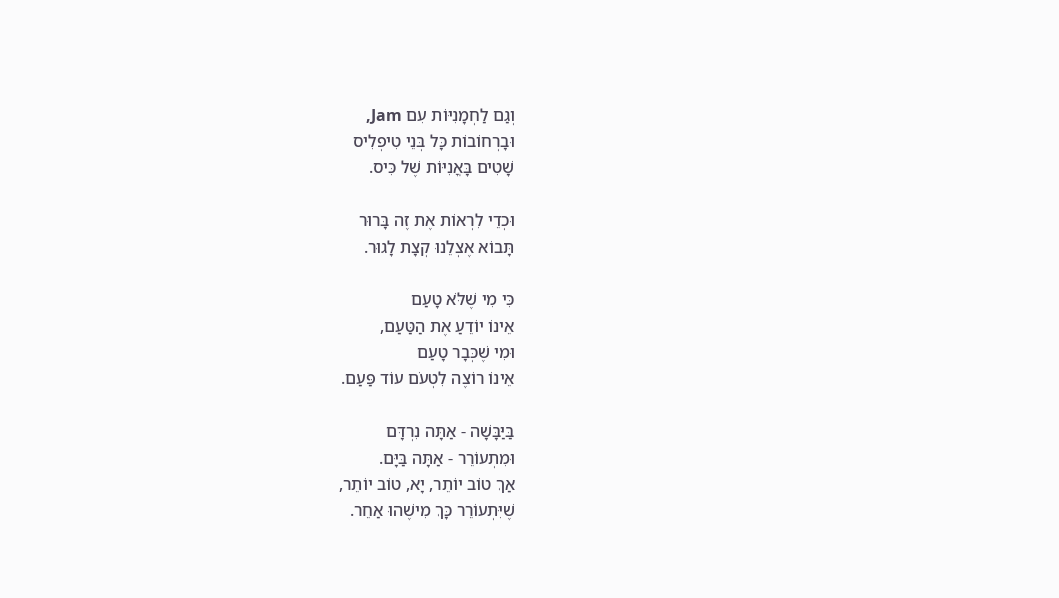וְגַם לַחְמָנִיּוֹת עִם Jam,
וּבָרְחוֹבוֹת כָּל בְּנֵי טִיפְלִיס
שָׁטִים בָּאֳנִיּוֹת שֶׁל כִּיס.

וּכְדֵי לִרְאוֹת אֶת זֶה בָּרוּר
תָּבוֹא אֶצְלֵנוּ קְצָת לָגוּר.

כִּי מִי שֶׁלֹּא טָעַם
אֵינוֹ יוֹדֵעַ אֶת הַטַּעַם,
וּמִי שֶׁכְּבָר טָעַם
אֵינוֹ רוֹצֶה לִטְעֹם עוֹד פַּעַם.

בַּיַּבָּשָׁה - אַתָּה נִרְדָּם
וּמִתְעוֹרֵר - אַתָּה בַּיָּם.
אַךְ טוֹב יוֹתֵר, יָא, טוֹב יוֹתֵר,
שֶׁיִּתְעוֹרֵר כָּךְ מִישֶׁהוּ אַחֵר.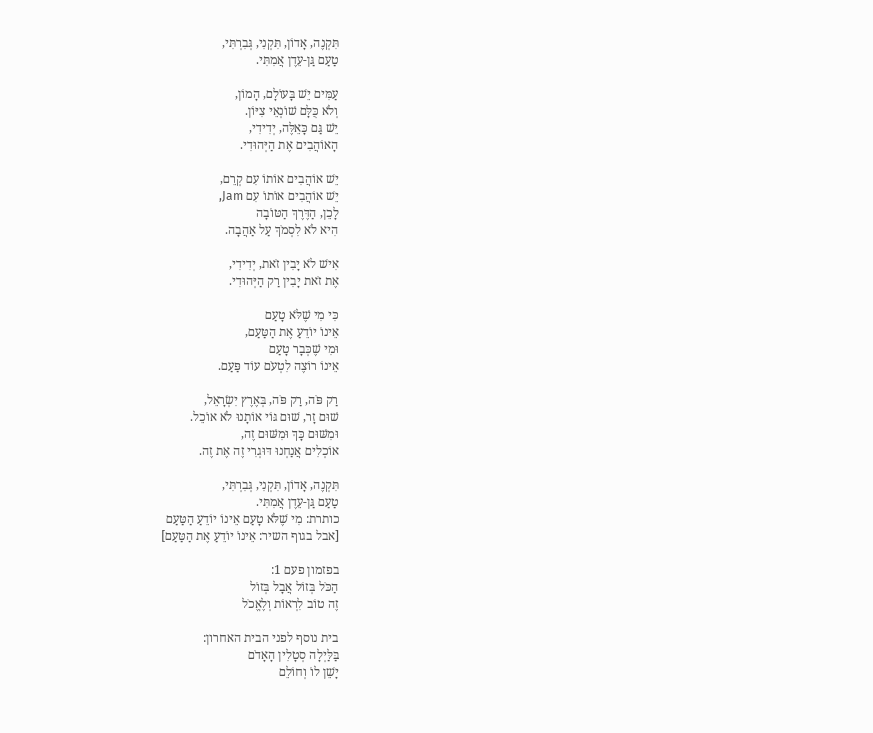תִּקְנֶה, אָדוֹן, תִּקְנִי, גְּבִרְתִּי,
טַעַם גַּן-עֵדֶן אֲמִתִּי.

עַמִּים יֵשׁ בָּעוֹלָם, הָמוֹן,
וְלֹא כֻּלָּם שׁוֹנְאֵי צִיּוֹן.
יֵשׁ גַּם כָּאֵלֶּה, יְדִידִי,
הָאוֹהֲבִים אֶת הַיְּהוּדִי.

יֵשׁ אוֹהֲבִים אוֹתוֹ עִם קְרֵם,
יֵשׁ אוֹהֲבִים אוֹתוֹ עִם Jam,
לָכֵן, הַדֶּרֶךְ הַטּוֹבָה
הִיא לֹא לִסְמֹךְ עַל אַהֲבָה.

אִישׁ לֹא יָבִין זֹאת, יְדִידִי,
אֶת זֹאת יָבִין רַק הַיְּהוּדִי.

כִּי מִי שֶׁלֹּא טָעַם
אֵינוֹ יוֹדֵעַ אֶת הַטַּעַם,
וּמִי שֶׁכְּבָר טָעַם
אֵינוֹ רוֹצֶה לִטְעֹם עוֹד פַּעַם.

רַק פֹּה, רַק פֹּה, בְּאֶרֶץ יִשְׂרָאֵל,
שׁוּם זָר, שׁוּם גּוֹי אוֹתָנוּ לֹא אוֹכֵל.
וּמִשּׁוּם כָּךְ וּמִשּׁוּם זֶה,
אוֹכְלִים אֲנַחְנוּ דּוּגְרִי זֶה אֶת זֶה.

תִּקְנֶה, אָדוֹן, תִּקְנִי, גְּבִרְתִּי,
טַעַם גַּן-עֵדֶן אֲמִתִּי.
כותרת: מִי שֶׁלֹּא טָעַם אֵינוֹ יוֹדֵעַ הַטַּעַם
[אבל בגוף השיר: אֵינוֹ יוֹדֵעַ אֶת הַטַּעַם]

בפזמון פעם 1:
הַכֹּל בְּזוֹל אֲבָל בְּזוֹל
זֶה טוֹב לִרְאוֹת וְלֶאֱכֹל

בית נוסף לפני הבית האחרון:
בַּלַּיְלָה סְטָלִין הָאָדֹם
יָשֵׁן לוֹ וְחוֹלֵם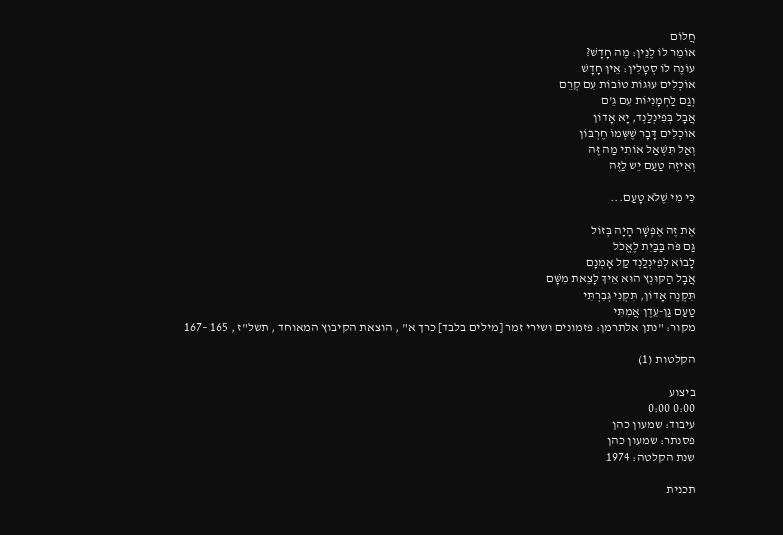חֲלוֹם
אוֹמֵר לוֹ לֶנֵין: מֶה חָדָשׁ?
עוֹנֶה לוֹ סְטָלִין: אֵין חָדָשׁ
אוֹכְלִים עוּגוֹת טוֹבוֹת עִם קְרֵם
וְגַם לַחְמָנִיּוֹת עִם גֵ'ם
אֲבָל בְּפִינְלַנְד, יָא אָדוֹן
אוֹכְלִים דָּבָר שֶׁשְּמוֹ חֶרְבּוֹן
וְאַל תִּשְׁאַל אוֹתִי מַה זֶּה
וְאֵיזֶה טַעַם יֵש לַזֶּה

כִּי מִי שֶׁלֹּא טָעַם...

אֶת זֶה אֶפְשָׁר הָיָה בְּזוֹל
גַּם פֹּה בַּבַּיִת לֶאֱכֹל
לָבוֹא לְפִינְלַנְד קַל אָמְנָם
אֲבָל הַקּוּנְץ הוּא אֵיךְ לָצֵאת מִשָּׁם
תִּקְנֶה אָדוֹן, תִּקְנִי גְּבִרְתִּי
טַעַם גַּן-עֵדֶן אֲמִתִּי
מקור: "נתן אלתרמן: פזמונים ושירי זמר [מילים בלבד] כרך א" , הוצאת הקיבוץ המאוחד , תשל"ז , 165 –167

הקלטות (1)

ביצוע
0:00 0:00
עיבוד: שמעון כהן
פסנתר: שמעון כהן
שנת הקלטה: 1974

תכנית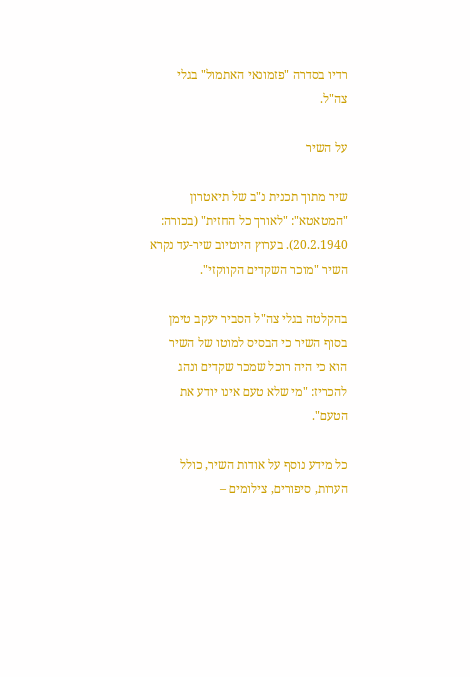רדיו בסדרה "פזמונאי האתמול" בגלי צה"ל.

על השיר

שיר מתוך תכנית נ"ב של תיאטרון "המטאטא": "לאורך כל החזית" (בכורה: 20.2.1940). בערוץ היוטיוב שיר-עד נקרא השיר "מוכר השקדים הקווקזי".

בהקלטה בגלי צה"ל הסביר יעקב טימן בסוף השיר כי הבסיס למוטו של השיר הוא כי היה רוכל שמכר שקדים ונהג להכריז: "מי שלא טעם אינו יודע את הטעם".

כל מידע נוסף על אודות השיר, כולל הערות, סיפורים, צילומים –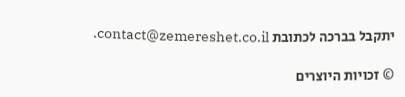יתקבל בברכה לכתובת contact@zemereshet.co.il.

© זכויות היוצרים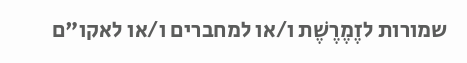שמורות לזֶמֶרֶשֶׁת ו/או למחברים ו/או לאקו"ם